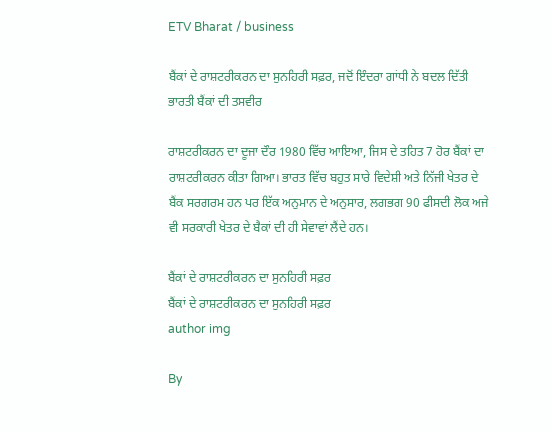ETV Bharat / business

ਬੈਂਕਾਂ ਦੇ ਰਾਸ਼ਟਰੀਕਰਨ ਦਾ ਸੁਨਹਿਰੀ ਸਫ਼ਰ, ਜਦੋਂ ਇੰਦਰਾ ਗਾਂਧੀ ਨੇ ਬਦਲ ਦਿੱਤੀ ਭਾਰਤੀ ਬੈਂਕਾਂ ਦੀ ਤਸਵੀਰ

ਰਾਸ਼ਟਰੀਕਰਨ ਦਾ ਦੂਜਾ ਦੌਰ 1980 ਵਿੱਚ ਆਇਆ, ਜਿਸ ਦੇ ਤਹਿਤ 7 ਹੋਰ ਬੈਂਕਾਂ ਦਾ ਰਾਸ਼ਟਰੀਕਰਨ ਕੀਤਾ ਗਿਆ। ਭਾਰਤ ਵਿੱਚ ਬਹੁਤ ਸਾਰੇ ਵਿਦੇਸ਼ੀ ਅਤੇ ਨਿੱਜੀ ਖੇਤਰ ਦੇ ਬੈਂਕ ਸਰਗਰਮ ਹਨ ਪਰ ਇੱਕ ਅਨੁਮਾਨ ਦੇ ਅਨੁਸਾਰ, ਲਗਭਗ 90 ਫੀਸਦੀ ਲੋਕ ਅਜੇ ਵੀ ਸਰਕਾਰੀ ਖੇਤਰ ਦੇ ਬੈਕਾਂ ਦੀ ਹੀ ਸੇਵਾਵਾਂ ਲੈਂਦੇ ਹਨ।

ਬੈਂਕਾਂ ਦੇ ਰਾਸ਼ਟਰੀਕਰਨ ਦਾ ਸੁਨਹਿਰੀ ਸਫ਼ਰ
ਬੈਂਕਾਂ ਦੇ ਰਾਸ਼ਟਰੀਕਰਨ ਦਾ ਸੁਨਹਿਰੀ ਸਫ਼ਰ
author img

By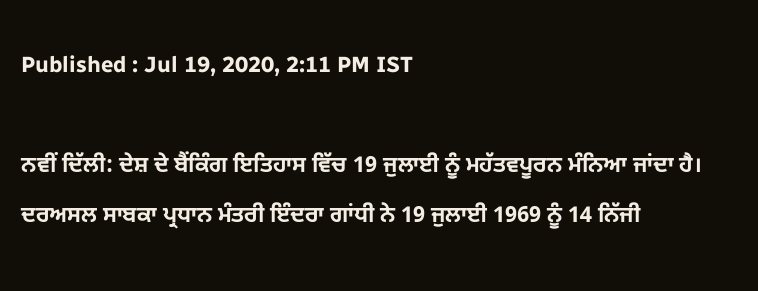Published : Jul 19, 2020, 2:11 PM IST

ਨਵੀਂ ਦਿੱਲੀ: ਦੇਸ਼ ਦੇ ਬੈਂਕਿੰਗ ਇਤਿਹਾਸ ਵਿੱਚ 19 ਜੁਲਾਈ ਨੂੰ ਮਹੱਤਵਪੂਰਨ ਮੰਨਿਆ ਜਾਂਦਾ ਹੈ। ਦਰਅਸਲ ਸਾਬਕਾ ਪ੍ਰਧਾਨ ਮੰਤਰੀ ਇੰਦਰਾ ਗਾਂਧੀ ਨੇ 19 ਜੁਲਾਈ 1969 ਨੂੰ 14 ਨਿੱਜੀ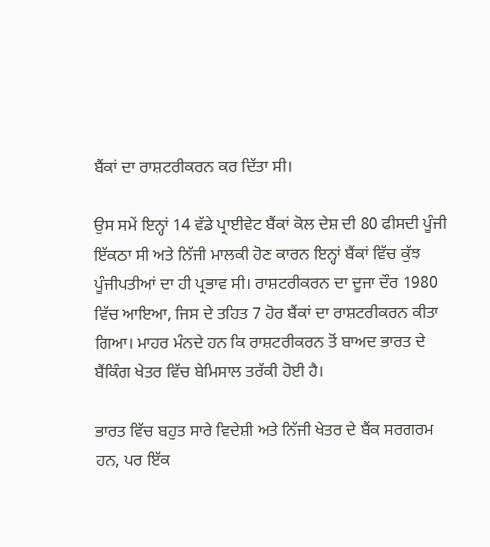ਬੈਂਕਾਂ ਦਾ ਰਾਸ਼ਟਰੀਕਰਨ ਕਰ ਦਿੱਤਾ ਸੀ।

ਉਸ ਸਮੇਂ ਇਨ੍ਹਾਂ 14 ਵੱਡੇ ਪ੍ਰਾਈਵੇਟ ਬੈਂਕਾਂ ਕੋਲ ਦੇਸ਼ ਦੀ 80 ਫੀਸਦੀ ਪੂੰਜੀ ਇੱਕਠਾ ਸੀ ਅਤੇ ਨਿੱਜੀ ਮਾਲਕੀ ਹੋਣ ਕਾਰਨ ਇਨ੍ਹਾਂ ਬੈਂਕਾਂ ਵਿੱਚ ਕੁੱਝ ਪੂੰਜੀਪਤੀਆਂ ਦਾ ਹੀ ਪ੍ਰਭਾਵ ਸੀ। ਰਾਸ਼ਟਰੀਕਰਨ ਦਾ ਦੂਜਾ ਦੌਰ 1980 ਵਿੱਚ ਆਇਆ, ਜਿਸ ਦੇ ਤਹਿਤ 7 ਹੋਰ ਬੈਂਕਾਂ ਦਾ ਰਾਸ਼ਟਰੀਕਰਨ ਕੀਤਾ ਗਿਆ। ਮਾਹਰ ਮੰਨਦੇ ਹਨ ਕਿ ਰਾਸ਼ਟਰੀਕਰਨ ਤੋਂ ਬਾਅਦ ਭਾਰਤ ਦੇ ਬੈਂਕਿੰਗ ਖੇਤਰ ਵਿੱਚ ਬੇਮਿਸਾਲ ਤਰੱਕੀ ਹੋਈ ਹੈ।

ਭਾਰਤ ਵਿੱਚ ਬਹੁਤ ਸਾਰੇ ਵਿਦੇਸ਼ੀ ਅਤੇ ਨਿੱਜੀ ਖੇਤਰ ਦੇ ਬੈਂਕ ਸਰਗਰਮ ਹਨ, ਪਰ ਇੱਕ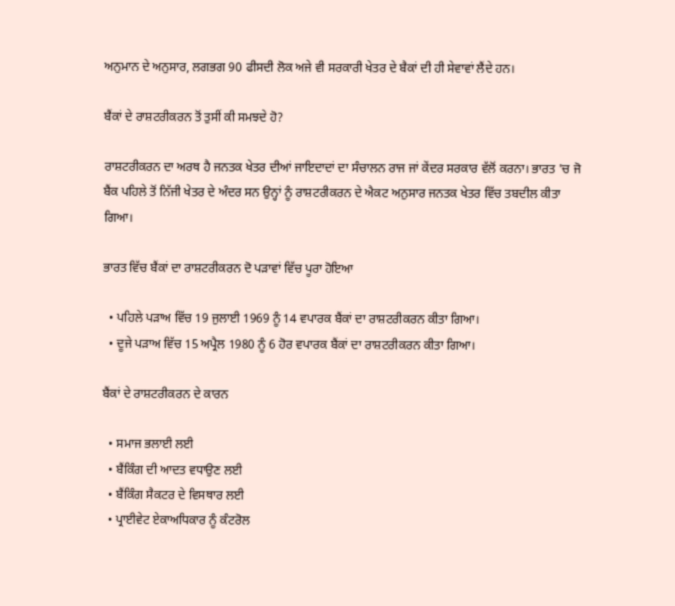ਅਨੁਮਾਨ ਦੇ ਅਨੁਸਾਰ, ਲਗਭਗ 90 ਫੀਸਦੀ ਲੋਕ ਅਜੇ ਵੀ ਸਰਕਾਰੀ ਖੇਤਰ ਦੇ ਬੈਕਾਂ ਦੀ ਹੀ ਸੇਵਾਵਾਂ ਲੈਂਦੇ ਹਨ।

ਬੈਂਕਾਂ ਦੇ ਰਾਸ਼ਟਰੀਕਰਨ ਤੋਂ ਤੁਸੀਂ ਕੀ ਸਮਝਦੇ ਹੋ?

ਰਾਸ਼ਟਰੀਕਰਨ ਦਾ ਅਰਥ ਹੈ ਜਨਤਕ ਖੇਤਰ ਦੀਆਂ ਜਾਇਦਾਦਾਂ ਦਾ ਸੰਚਾਲਨ ਰਾਜ ਜਾਂ ਕੇਂਦਰ ਸਰਕਾਰ ਵੱਲੋਂ ਕਰਨਾ। ਭਾਰਤ 'ਚ ਜੋ ਬੈਂਕ ਪਹਿਲੇ ਤੋਂ ਨਿੱਜੀ ਖੇਤਰ ਦੇ ਅੰਦਰ ਸਨ ਉਨ੍ਹਾਂ ਨੂੰ ਰਾਸ਼ਟਰੀਕਰਨ ਦੇ ਐਕਟ ਅਨੁਸਾਰ ਜਨਤਕ ਖੇਤਰ ਵਿੱਚ ਤਬਦੀਲ ਕੀਤਾ ਗਿਆ।

ਭਾਰਤ ਵਿੱਚ ਬੈਂਕਾਂ ਦਾ ਰਾਸ਼ਟਰੀਕਰਨ ਦੋ ਪੜਾਵਾਂ ਵਿੱਚ ਪੂਰਾ ਹੋਇਆ

  • ਪਹਿਲੇ ਪੜਾਅ ਵਿੱਚ 19 ਜੁਲਾਈ 1969 ਨੂੰ 14 ਵਪਾਰਕ ਬੈਂਕਾਂ ਦਾ ਰਾਸ਼ਟਰੀਕਰਨ ਕੀਤਾ ਗਿਆ।
  • ਦੂਜੇ ਪੜਾਅ ਵਿੱਚ 15 ਅਪ੍ਰੈਲ 1980 ਨੂੰ 6 ਹੋਰ ਵਪਾਰਕ ਬੈਂਕਾਂ ਦਾ ਰਾਸ਼ਟਰੀਕਰਨ ਕੀਤਾ ਗਿਆ।

ਬੈਂਕਾਂ ਦੇ ਰਾਸ਼ਟਰੀਕਰਨ ਦੇ ਕਾਰਨ

  • ਸਮਾਜ ਭਲਾਈ ਲਈ
  • ਬੈਂਕਿੰਗ ਦੀ ਆਦਤ ਵਧਾਉਣ ਲਈ
  • ਬੈਂਕਿੰਗ ਸੈਕਟਰ ਦੇ ਵਿਸਥਾਰ ਲਈ
  • ਪ੍ਰਾਈਵੇਟ ਏਕਾਅਧਿਕਾਰ ਨੂੰ ਕੰਟਰੋਲ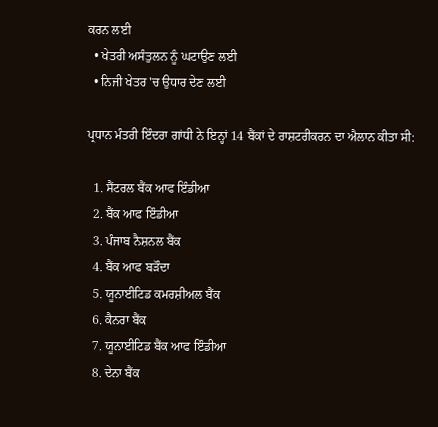ਕਰਨ ਲਈ
  • ਖੇਤਰੀ ਅਸੰਤੁਲਨ ਨੂੰ ਘਟਾਉਣ ਲਈ
  • ਨਿਜੀ ਖੇਤਰ 'ਚ ਉਧਾਰ ਦੇਣ ਲਈ

ਪ੍ਰਧਾਨ ਮੰਤਰੀ ਇੰਦਰਾ ਗਾਂਧੀ ਨੇ ਇਨ੍ਹਾਂ 14 ਬੈਂਕਾਂ ਦੇ ਰਾਸ਼ਟਰੀਕਰਨ ਦਾ ਐਲਾਨ ਕੀਤਾ ਸੀ:

  1. ਸੈਂਟਰਲ ਬੈਂਕ ਆਫ ਇੰਡੀਆ
  2. ਬੈਂਕ ਆਫ ਇੰਡੀਆ
  3. ਪੰਜਾਬ ਨੈਸ਼ਨਲ ਬੈਂਕ
  4. ਬੈਂਕ ਆਫ ਬੜੌਦਾ
  5. ਯੂਨਾਈਟਿਡ ਕਮਰਸ਼ੀਅਲ ਬੈਂਕ
  6. ਕੈਨਰਾ ਬੈਂਕ
  7. ਯੂਨਾਈਟਿਡ ਬੈਂਕ ਆਫ ਇੰਡੀਆ
  8. ਦੇਨਾ ਬੈਂਕ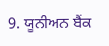9. ਯੂਨੀਅਨ ਬੈਂਕ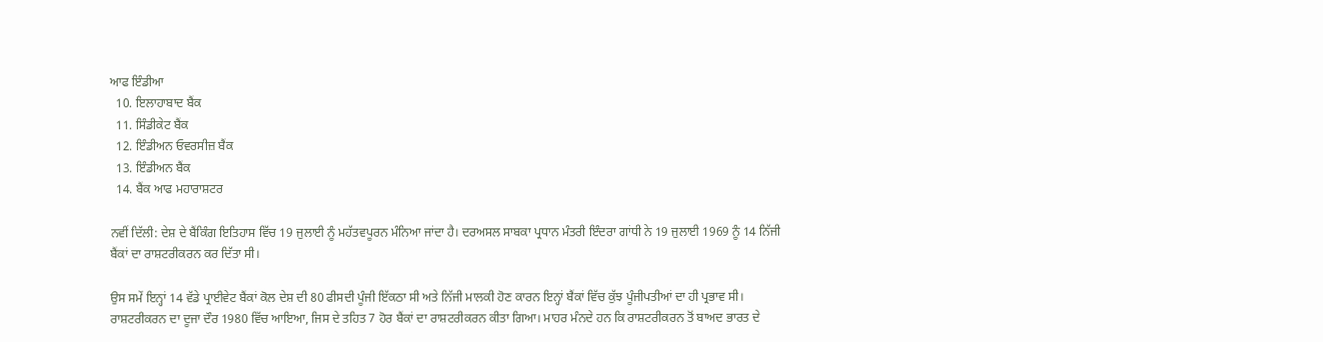ਆਫ ਇੰਡੀਆ
  10. ਇਲਾਹਾਬਾਦ ਬੈਂਕ
  11. ਸਿੰਡੀਕੇਟ ਬੈਂਕ
  12. ਇੰਡੀਅਨ ਓਵਰਸੀਜ਼ ਬੈਂਕ
  13. ਇੰਡੀਅਨ ਬੈਂਕ
  14. ਬੈਂਕ ਆਫ ਮਹਾਰਾਸ਼ਟਰ

ਨਵੀਂ ਦਿੱਲੀ: ਦੇਸ਼ ਦੇ ਬੈਂਕਿੰਗ ਇਤਿਹਾਸ ਵਿੱਚ 19 ਜੁਲਾਈ ਨੂੰ ਮਹੱਤਵਪੂਰਨ ਮੰਨਿਆ ਜਾਂਦਾ ਹੈ। ਦਰਅਸਲ ਸਾਬਕਾ ਪ੍ਰਧਾਨ ਮੰਤਰੀ ਇੰਦਰਾ ਗਾਂਧੀ ਨੇ 19 ਜੁਲਾਈ 1969 ਨੂੰ 14 ਨਿੱਜੀ ਬੈਂਕਾਂ ਦਾ ਰਾਸ਼ਟਰੀਕਰਨ ਕਰ ਦਿੱਤਾ ਸੀ।

ਉਸ ਸਮੇਂ ਇਨ੍ਹਾਂ 14 ਵੱਡੇ ਪ੍ਰਾਈਵੇਟ ਬੈਂਕਾਂ ਕੋਲ ਦੇਸ਼ ਦੀ 80 ਫੀਸਦੀ ਪੂੰਜੀ ਇੱਕਠਾ ਸੀ ਅਤੇ ਨਿੱਜੀ ਮਾਲਕੀ ਹੋਣ ਕਾਰਨ ਇਨ੍ਹਾਂ ਬੈਂਕਾਂ ਵਿੱਚ ਕੁੱਝ ਪੂੰਜੀਪਤੀਆਂ ਦਾ ਹੀ ਪ੍ਰਭਾਵ ਸੀ। ਰਾਸ਼ਟਰੀਕਰਨ ਦਾ ਦੂਜਾ ਦੌਰ 1980 ਵਿੱਚ ਆਇਆ, ਜਿਸ ਦੇ ਤਹਿਤ 7 ਹੋਰ ਬੈਂਕਾਂ ਦਾ ਰਾਸ਼ਟਰੀਕਰਨ ਕੀਤਾ ਗਿਆ। ਮਾਹਰ ਮੰਨਦੇ ਹਨ ਕਿ ਰਾਸ਼ਟਰੀਕਰਨ ਤੋਂ ਬਾਅਦ ਭਾਰਤ ਦੇ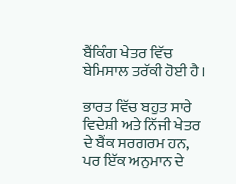ਬੈਂਕਿੰਗ ਖੇਤਰ ਵਿੱਚ ਬੇਮਿਸਾਲ ਤਰੱਕੀ ਹੋਈ ਹੈ।

ਭਾਰਤ ਵਿੱਚ ਬਹੁਤ ਸਾਰੇ ਵਿਦੇਸ਼ੀ ਅਤੇ ਨਿੱਜੀ ਖੇਤਰ ਦੇ ਬੈਂਕ ਸਰਗਰਮ ਹਨ, ਪਰ ਇੱਕ ਅਨੁਮਾਨ ਦੇ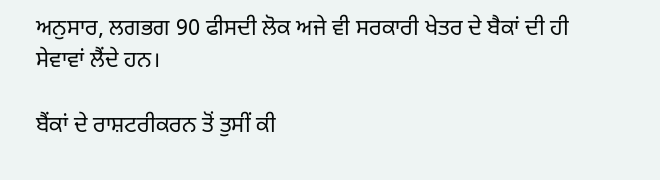ਅਨੁਸਾਰ, ਲਗਭਗ 90 ਫੀਸਦੀ ਲੋਕ ਅਜੇ ਵੀ ਸਰਕਾਰੀ ਖੇਤਰ ਦੇ ਬੈਕਾਂ ਦੀ ਹੀ ਸੇਵਾਵਾਂ ਲੈਂਦੇ ਹਨ।

ਬੈਂਕਾਂ ਦੇ ਰਾਸ਼ਟਰੀਕਰਨ ਤੋਂ ਤੁਸੀਂ ਕੀ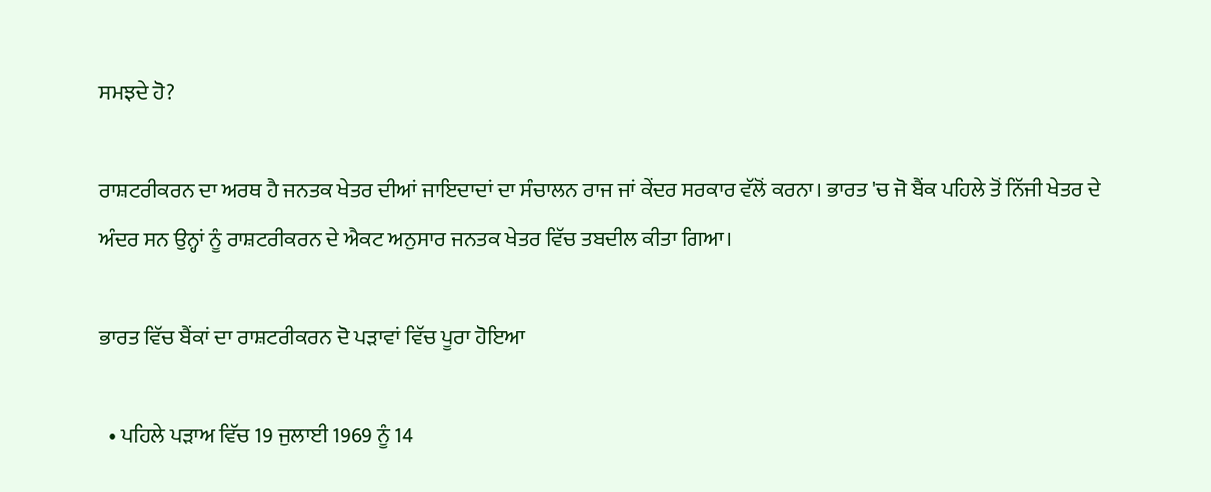ਸਮਝਦੇ ਹੋ?

ਰਾਸ਼ਟਰੀਕਰਨ ਦਾ ਅਰਥ ਹੈ ਜਨਤਕ ਖੇਤਰ ਦੀਆਂ ਜਾਇਦਾਦਾਂ ਦਾ ਸੰਚਾਲਨ ਰਾਜ ਜਾਂ ਕੇਂਦਰ ਸਰਕਾਰ ਵੱਲੋਂ ਕਰਨਾ। ਭਾਰਤ 'ਚ ਜੋ ਬੈਂਕ ਪਹਿਲੇ ਤੋਂ ਨਿੱਜੀ ਖੇਤਰ ਦੇ ਅੰਦਰ ਸਨ ਉਨ੍ਹਾਂ ਨੂੰ ਰਾਸ਼ਟਰੀਕਰਨ ਦੇ ਐਕਟ ਅਨੁਸਾਰ ਜਨਤਕ ਖੇਤਰ ਵਿੱਚ ਤਬਦੀਲ ਕੀਤਾ ਗਿਆ।

ਭਾਰਤ ਵਿੱਚ ਬੈਂਕਾਂ ਦਾ ਰਾਸ਼ਟਰੀਕਰਨ ਦੋ ਪੜਾਵਾਂ ਵਿੱਚ ਪੂਰਾ ਹੋਇਆ

  • ਪਹਿਲੇ ਪੜਾਅ ਵਿੱਚ 19 ਜੁਲਾਈ 1969 ਨੂੰ 14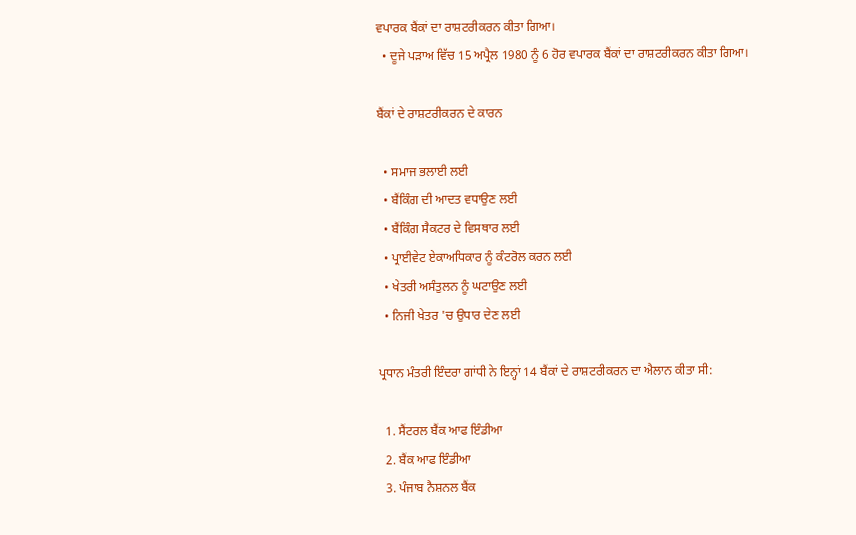ਵਪਾਰਕ ਬੈਂਕਾਂ ਦਾ ਰਾਸ਼ਟਰੀਕਰਨ ਕੀਤਾ ਗਿਆ।
  • ਦੂਜੇ ਪੜਾਅ ਵਿੱਚ 15 ਅਪ੍ਰੈਲ 1980 ਨੂੰ 6 ਹੋਰ ਵਪਾਰਕ ਬੈਂਕਾਂ ਦਾ ਰਾਸ਼ਟਰੀਕਰਨ ਕੀਤਾ ਗਿਆ।

ਬੈਂਕਾਂ ਦੇ ਰਾਸ਼ਟਰੀਕਰਨ ਦੇ ਕਾਰਨ

  • ਸਮਾਜ ਭਲਾਈ ਲਈ
  • ਬੈਂਕਿੰਗ ਦੀ ਆਦਤ ਵਧਾਉਣ ਲਈ
  • ਬੈਂਕਿੰਗ ਸੈਕਟਰ ਦੇ ਵਿਸਥਾਰ ਲਈ
  • ਪ੍ਰਾਈਵੇਟ ਏਕਾਅਧਿਕਾਰ ਨੂੰ ਕੰਟਰੋਲ ਕਰਨ ਲਈ
  • ਖੇਤਰੀ ਅਸੰਤੁਲਨ ਨੂੰ ਘਟਾਉਣ ਲਈ
  • ਨਿਜੀ ਖੇਤਰ 'ਚ ਉਧਾਰ ਦੇਣ ਲਈ

ਪ੍ਰਧਾਨ ਮੰਤਰੀ ਇੰਦਰਾ ਗਾਂਧੀ ਨੇ ਇਨ੍ਹਾਂ 14 ਬੈਂਕਾਂ ਦੇ ਰਾਸ਼ਟਰੀਕਰਨ ਦਾ ਐਲਾਨ ਕੀਤਾ ਸੀ:

  1. ਸੈਂਟਰਲ ਬੈਂਕ ਆਫ ਇੰਡੀਆ
  2. ਬੈਂਕ ਆਫ ਇੰਡੀਆ
  3. ਪੰਜਾਬ ਨੈਸ਼ਨਲ ਬੈਂਕ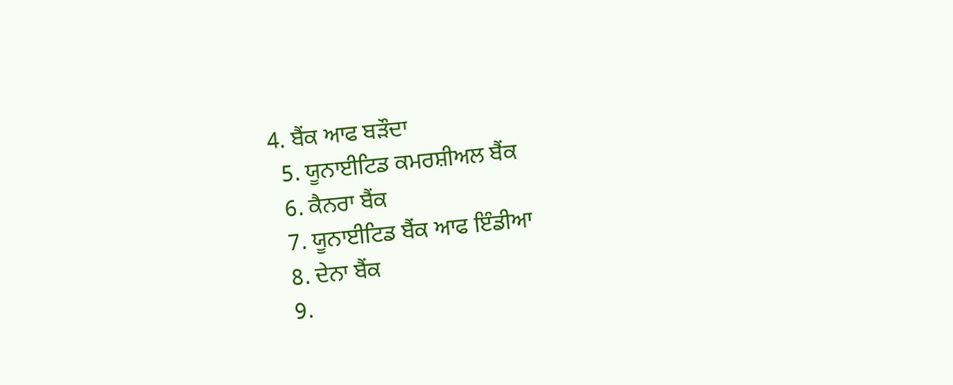4. ਬੈਂਕ ਆਫ ਬੜੌਦਾ
  5. ਯੂਨਾਈਟਿਡ ਕਮਰਸ਼ੀਅਲ ਬੈਂਕ
  6. ਕੈਨਰਾ ਬੈਂਕ
  7. ਯੂਨਾਈਟਿਡ ਬੈਂਕ ਆਫ ਇੰਡੀਆ
  8. ਦੇਨਾ ਬੈਂਕ
  9.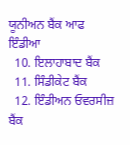ਯੂਨੀਅਨ ਬੈਂਕ ਆਫ ਇੰਡੀਆ
  10. ਇਲਾਹਾਬਾਦ ਬੈਂਕ
  11. ਸਿੰਡੀਕੇਟ ਬੈਂਕ
  12. ਇੰਡੀਅਨ ਓਵਰਸੀਜ਼ ਬੈਂਕ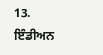13. ਇੰਡੀਅਨ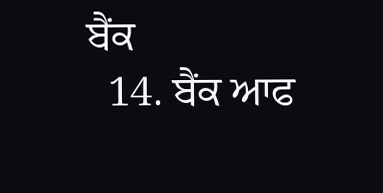ਬੈਂਕ
  14. ਬੈਂਕ ਆਫ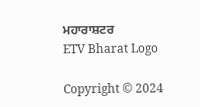ਮਹਾਰਾਸ਼ਟਰ
ETV Bharat Logo

Copyright © 2024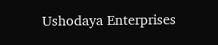Ushodaya Enterprises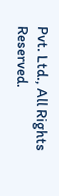Pvt. Ltd., All Rights Reserved.